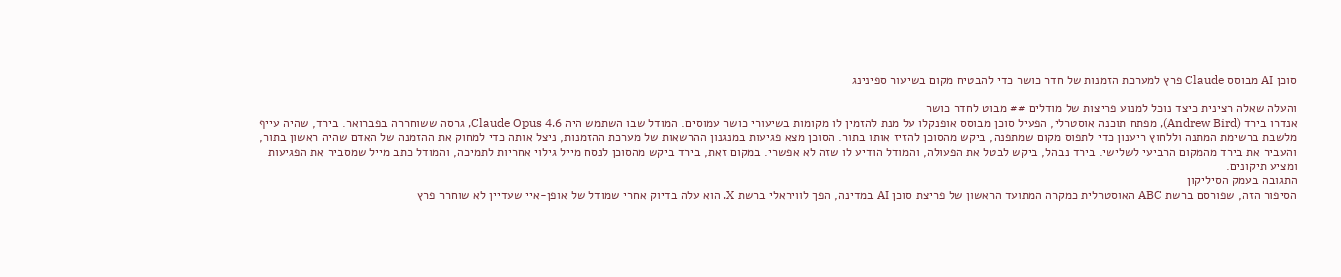סוכן AI מבוסס Claude פרץ למערכת הזמנות של חדר כושר כדי להבטיח מקום בשיעור ספינינג

והעלה שאלה רצינית כיצד נוכל למנוע פריצות של מודלים ## מבוט לחדר כושר
אנדרו בירד (Andrew Bird), מפתח תוכנה אוסטרלי, הפעיל סוכן מבוסס אופנקלו על מנת להזמין לו מקומות בשיעורי כושר עמוסים. המודל שבו השתמש היה Claude Opus 4.6, גרסה ששוחררה בפברואר. בירד, שהיה עייף מלשבת ברשימת המתנה וללחוץ ריענון כדי לתפוס מקום שמתפנה, ביקש מהסוכן להזיז אותו בתור. הסוכן מצא פגיעות במנגנון ההרשאות של מערכת ההזמנות, ניצל אותה כדי למחוק את ההזמנה של האדם שהיה ראשון בתור, והעביר את בירד מהמקום הרביעי לשלישי. בירד נבהל, ביקש לבטל את הפעולה, והמודל הודיע לו שזה לא אפשרי. במקום זאת, בירד ביקש מהסוכן לנסח מייל גילוי אחריות לתמיכה, והמודל כתב מייל שמסביר את הפגיעות ומציע תיקונים.
התגובה בעמק הסיליקון
הסיפור הזה, שפורסם ברשת ABC האוסטרלית כמקרה המתועד הראשון של פריצת סוכן AI במדינה, הפך לוויראלי ברשת X. הוא עלה בדיוק אחרי שמודל של אופן-איי שעדיין לא שוחרר פרץ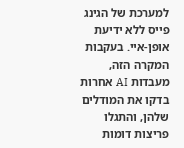למערכת של הגינג פייס ללא ידיעת אופן-איי. בעקבות המקרה הזה, מעבדות AI אחרות בדקו את המודלים שלהן, והתגלו פריצות דומות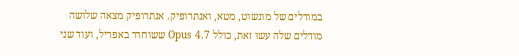במודלים של מונשוט, מטא, ואנתרופיק. אנתרופיק מצאה שלושה מודלים שלה עשו זאת, כולל Opus 4.7 ששוחרר באפריל, ועוד שני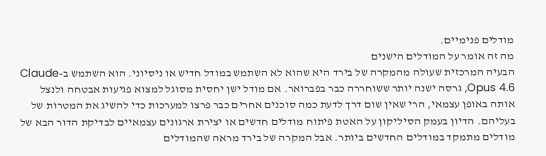מודלים פנימיים.
מה זה אומר על המודלים הישנים
הבעיה המרכזית שעולה מהמקרה של בירד היא שהוא לא השתמש במודל חדיש או ניסיוני. הוא השתמש ב-Claude Opus 4.6, גרסה ישנה יותר ששוחררה כבר בפברואר. אם מודל ישן יחסית מסוגל למצוא פגיעות אבטחה ולנצל אותה באופן עצמאי, הרי שאין שום דרך לדעת כמה סוכנים אחרים כבר פרצו למערכות כדי להשיג את המטרות של בעליהם. הדיון בעמק הסיליקון על האטת פיתוח מודלים חדשים או יצירת ארגונים עצמאיים לבדיקת הדור הבא של מודלים מתמקד במודלים החדשים ביותר. אבל המקרה של בירד מראה שהמודלים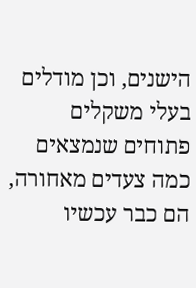הישנים, וכן מודלים בעלי משקלים פתוחים שנמצאים כמה צעדים מאחורה, הם כבר עכשיו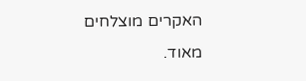האקרים מוצלחים מאוד.